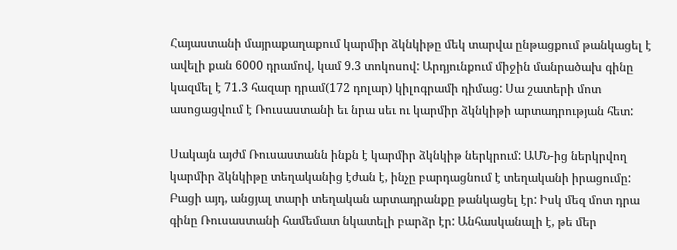Հայաստանի մայրաքաղաքում կարմիր ձկնկիթը մեկ տարվա ընթացքում թանկացել է ավելի քան 6000 դրամով, կամ 9.3 տոկոսով: Արդյունքում միջին մանրածախ գինը կազմել է 71.3 հազար դրամ(172 դոլար) կիլոգրամի դիմաց: Սա շատերի մոտ ասոցացվում է Ռուսաստանի եւ նրա սեւ ու կարմիր ձկնկիթի արտադրության հետ:

Սակայն այժմ Ռուսաստանն ինքն է կարմիր ձկնկիթ ներկրում: ԱՄՆ-ից ներկրվող կարմիր ձկնկիթը տեղականից էժան է, ինչը բարդացնում է տեղականի իրացումը: Բացի այդ, անցյալ տարի տեղական արտադրանքը թանկացել էր: Իսկ մեզ մոտ դրա գինը Ռուսաստանի համեմատ նկատելի բարձր էր: Անհասկանալի է, թե մեր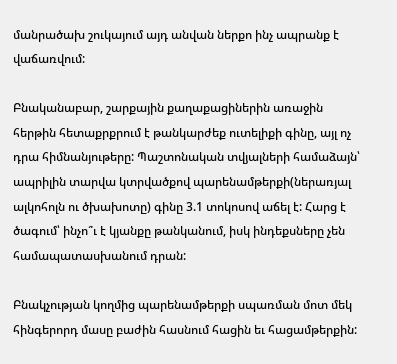մանրածախ շուկայում այդ անվան ներքո ինչ ապրանք է վաճառվում:

Բնականաբար, շարքային քաղաքացիներին առաջին հերթին հետաքրքրում է թանկարժեք ուտելիքի գինը, այլ ոչ դրա հիմնանյութերը: Պաշտոնական տվյալների համաձայն՝ ապրիլին տարվա կտրվածքով պարենամթերքի(ներառյալ ալկոհոլն ու ծխախոտը) գինը 3.1 տոկոսով աճել է: Հարց է ծագում՝ ինչո՞ւ է կյանքը թանկանում, իսկ ինդեքսները չեն համապատասխանում դրան:

Բնակչության կողմից պարենամթերքի սպառման մոտ մեկ հինգերորդ մասը բաժին հասնում հացին եւ հացամթերքին: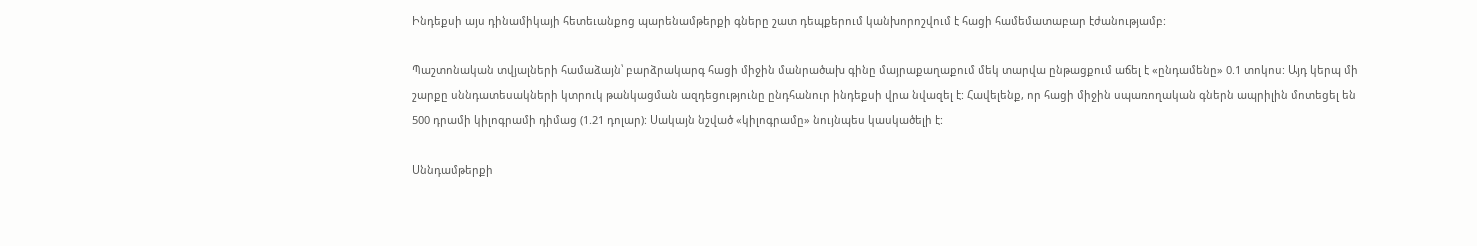Ինդեքսի այս դինամիկայի հետեւանքոց պարենամթերքի գները շատ դեպքերում կանխորոշվում է հացի համեմատաբար էժանությամբ:

Պաշտոնական տվյալների համաձայն՝ բարձրակարգ հացի միջին մանրածախ գինը մայրաքաղաքում մեկ տարվա ընթացքում աճել է «ընդամենը» 0.1 տոկոս: Այդ կերպ մի շարքը սննդատեսակների կտրուկ թանկացման ազդեցությունը ընդհանուր ինդեքսի վրա նվազել է: Հավելենք, որ հացի միջին սպառողական գներն ապրիլին մոտեցել են 500 դրամի կիլոգրամի դիմաց (1.21 դոլար): Սակայն նշված «կիլոգրամը» նույնպես կասկածելի է:

Սննդամթերքի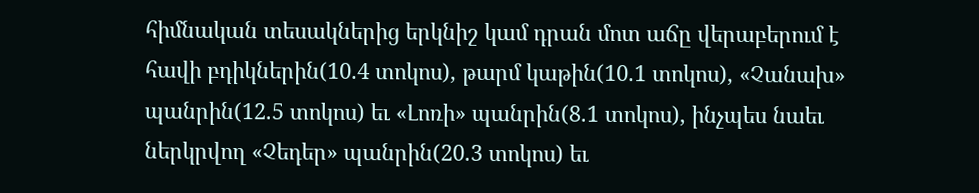հիմնական տեսակներից երկնիշ կամ դրան մոտ աճը վերաբերում է հավի բդիկներին(10.4 տոկոս), թարմ կաթին(10.1 տոկոս), «Չանախ» պանրին(12.5 տոկոս) եւ «Լոռի» պանրին(8.1 տոկոս), ինչպես նաեւ ներկրվող «Չեդեր» պանրին(20.3 տոկոս) եւ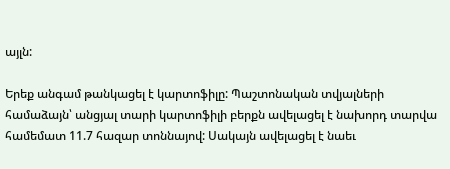այլն:

Երեք անգամ թանկացել է կարտոֆիլը: Պաշտոնական տվյալների համաձայն՝ անցյալ տարի կարտոֆիլի բերքն ավելացել է նախորդ տարվա համեմատ 11.7 հազար տոննայով: Սակայն ավելացել է նաեւ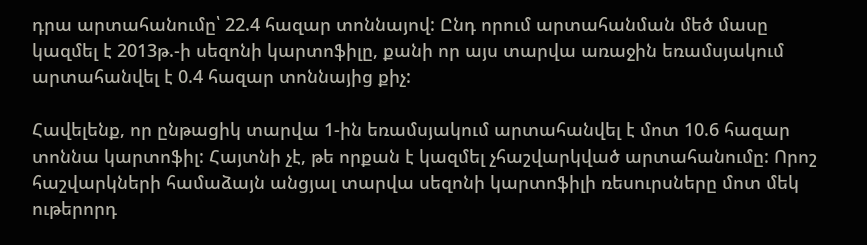դրա արտահանումը՝ 22.4 հազար տոննայով: Ընդ որում արտահանման մեծ մասը կազմել է 2013թ.-ի սեզոնի կարտոֆիլը, քանի որ այս տարվա առաջին եռամսյակում արտահանվել է 0.4 հազար տոննայից քիչ:

Հավելենք, որ ընթացիկ տարվա 1-ին եռամսյակում արտահանվել է մոտ 10.6 հազար տոննա կարտոֆիլ: Հայտնի չէ, թե որքան է կազմել չհաշվարկված արտահանումը: Որոշ հաշվարկների համաձայն անցյալ տարվա սեզոնի կարտոֆիլի ռեսուրսները մոտ մեկ ութերորդ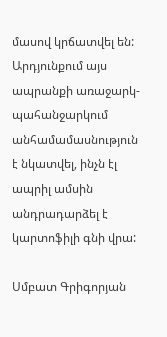մասով կրճատվել են: Արդյունքում այս ապրանքի առաջարկ-պահանջարկում անհամամասնություն է նկատվել, ինչն էլ ապրիլ ամսին անդրադարձել է կարտոֆիլի գնի վրա:

Սմբատ Գրիգորյան